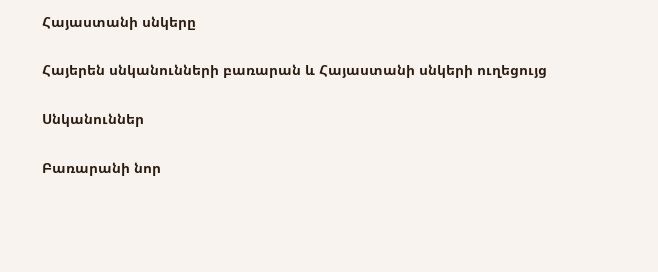Հայաստանի սնկերը

Հայերեն սնկանունների բառարան և Հայաստանի սնկերի ուղեցույց

Սնկանուններ

Բառարանի նոր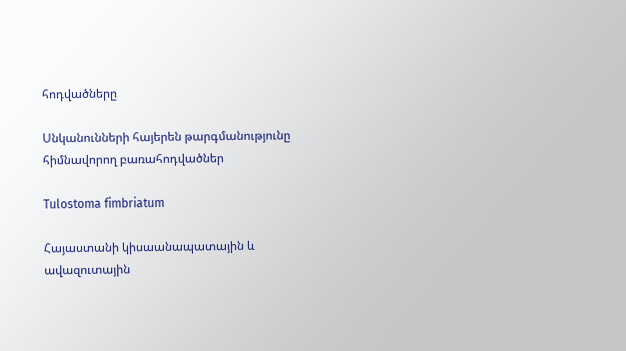հոդվածները

Սնկանունների հայերեն թարգմանությունը հիմնավորող բառահոդվածներ

Tulostoma fimbriatum

Հայաստանի կիսաանապատային և ավազուտային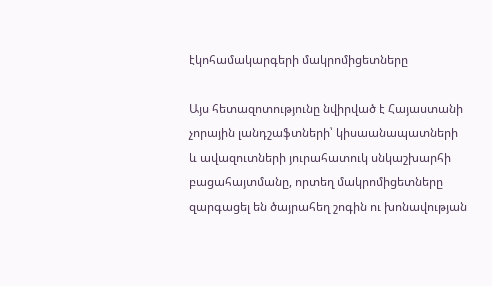էկոհամակարգերի մակրոմիցետները

Այս հետազոտությունը նվիրված է Հայաստանի չորային լանդշաֆտների՝ կիսաանապատների և ավազուտների յուրահատուկ սնկաշխարհի բացահայտմանը, որտեղ մակրոմիցետները զարգացել են ծայրահեղ շոգին ու խոնավության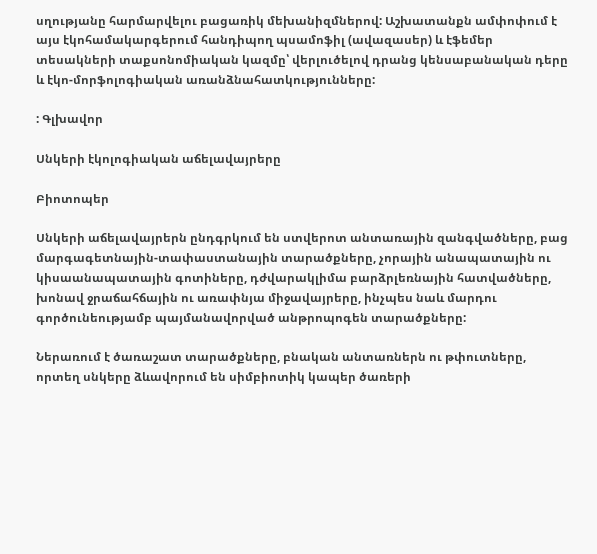սղությանը հարմարվելու բացառիկ մեխանիզմներով: Աշխատանքն ամփոփում է այս էկոհամակարգերում հանդիպող պսամոֆիլ (ավազասեր) և էֆեմեր տեսակների տաքսոնոմիական կազմը՝ վերլուծելով դրանց կենսաբանական դերը և էկո-մորֆոլոգիական առանձնահատկությունները:

: Գլխավոր

Սնկերի էկոլոգիական աճելավայրերը

Բիոտոպեր

Սնկերի աճելավայրերն ընդգրկում են ստվերոտ անտառային զանգվածները, բաց մարգագետնային-տափաստանային տարածքները, չորային անապատային ու կիսաանապատային գոտիները, դժվարակլիմա բարձրլեռնային հատվածները, խոնավ ջրաճահճային ու առափնյա միջավայրերը, ինչպես նաև մարդու գործունեությամբ պայմանավորված անթրոպոգեն տարածքները:

Ներառում է ծառաշատ տարածքները, բնական անտառներն ու թփուտները, որտեղ սնկերը ձևավորում են սիմբիոտիկ կապեր ծառերի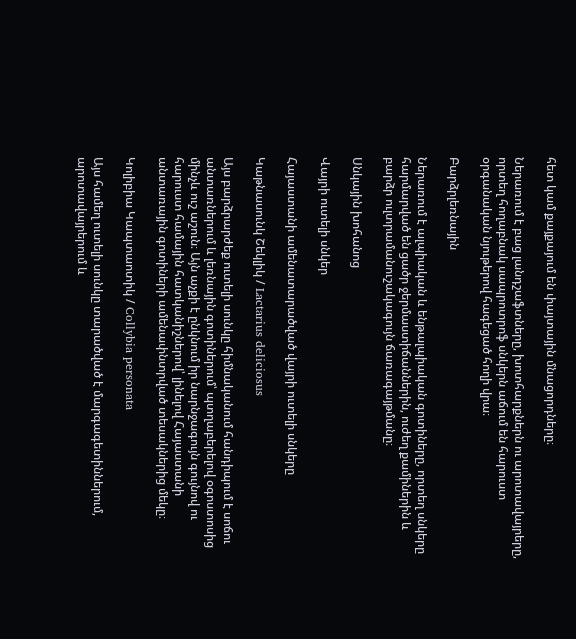հետ կամ քայքայում են փայտային մնացորդները։

Ներառում է բաց լանդշաֆտները, խոտհարքներն ու արոտավայրերը, որտեղ հողաբնակ սապրոտրոֆ սնկերն աճում են հարուստ օրգանական նյութերով հագեցած հողի վրա։

Բարձրլեռնային

Ներառում է ալպիական և ենթալպիական գոտիները, որտեղ սնկերը հարմարված են ցածր ջերմաստիճաններին, ուժեղ քամիներին և բարձր ուլտրամանուշակագույն ճառագայթմանը։

Սնկային խոհանոց

Վայրի ուտելի սնկեր

Հայաստանի ամենատարածված վայրի ուտելի սնկերը

Կաթնասունկ Շեկլիկ / Lactarius deliciosus

Այս բարձրարժեք ուտելի սունկը հիմնականում հանդիպում է սոճու անտառներում և լեռնային գոտիներում՝ պտղաբերելով օգոստոսից մինչև ուշ աշուն։ Այն աչքի է ընկնում իր նարնջագույն գույնով ու հարուստ համային հատկանիշներով՝ լինելով Հայաստանի անտառային գոտիների ամենափնտրված տեսակներից մեկը։

Կոլիբիա Կապտաոտիկ / Collybia personata

Այս համեղ ուտելի սունկը տարածված է մարգագետիններում, արոտավայրերում և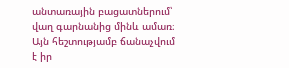անտառային բացատներում՝ վաղ գարնանից մինև ամառ։ Այն հեշտությամբ ճանաչվում է իր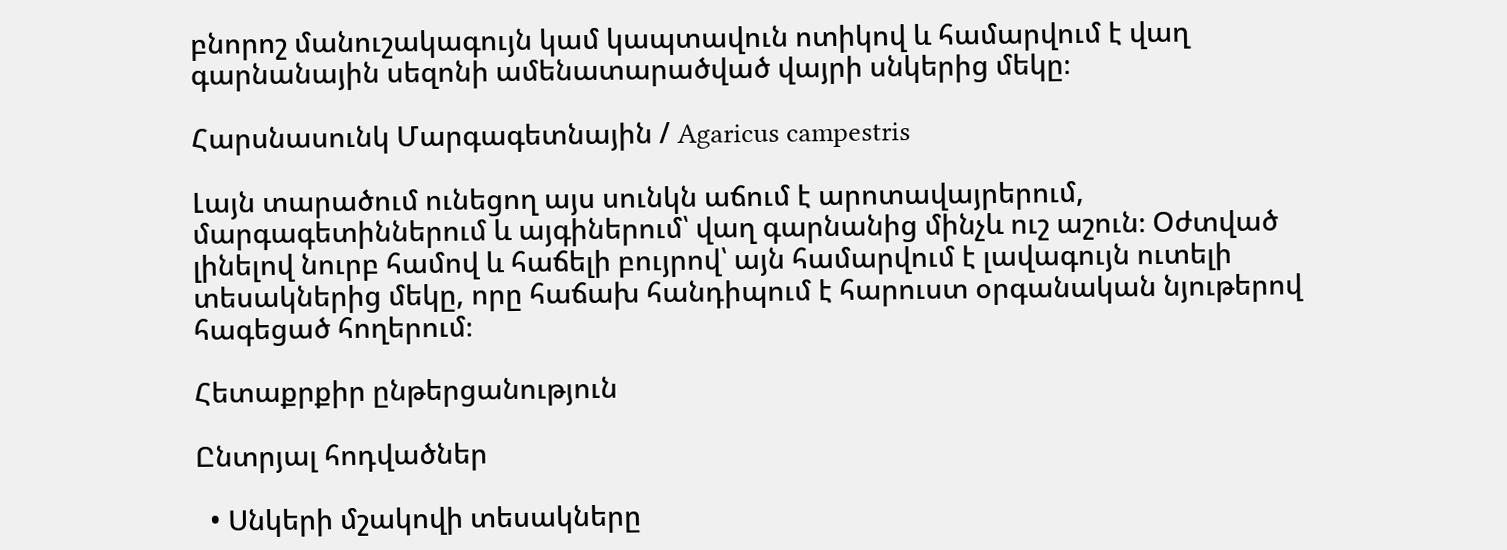բնորոշ մանուշակագույն կամ կապտավուն ոտիկով և համարվում է վաղ գարնանային սեզոնի ամենատարածված վայրի սնկերից մեկը։

Հարսնասունկ Մարգագետնային / Agaricus campestris

Լայն տարածում ունեցող այս սունկն աճում է արոտավայրերում, մարգագետիններում և այգիներում՝ վաղ գարնանից մինչև ուշ աշուն։ Օժտված լինելով նուրբ համով և հաճելի բույրով՝ այն համարվում է լավագույն ուտելի տեսակներից մեկը, որը հաճախ հանդիպում է հարուստ օրգանական նյութերով հագեցած հողերում։

Հետաքրքիր ընթերցանություն

Ընտրյալ հոդվածներ

  • Սնկերի մշակովի տեսակները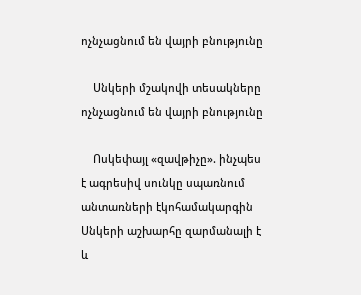ոչնչացնում են վայրի բնությունը

    Սնկերի մշակովի տեսակները ոչնչացնում են վայրի բնությունը

    Ոսկեփայլ «զավթիչը». ինչպես է ագրեսիվ սունկը սպառնում անտառների էկոհամակարգին Սնկերի աշխարհը զարմանալի է և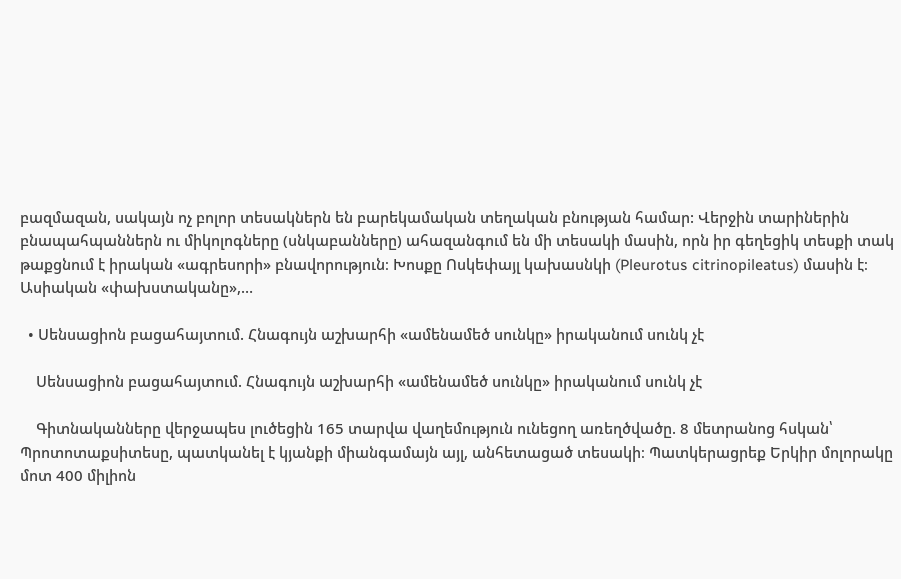բազմազան, սակայն ոչ բոլոր տեսակներն են բարեկամական տեղական բնության համար: Վերջին տարիներին բնապահպաններն ու միկոլոգները (սնկաբանները) ահազանգում են մի տեսակի մասին, որն իր գեղեցիկ տեսքի տակ թաքցնում է իրական «ագրեսորի» բնավորություն։ Խոսքը Ոսկեփայլ կախասնկի (Pleurotus citrinopileatus) մասին է։ Ասիական «փախստականը»,…

  • Սենսացիոն բացահայտում. Հնագույն աշխարհի «ամենամեծ սունկը» իրականում սունկ չէ

    Սենսացիոն բացահայտում. Հնագույն աշխարհի «ամենամեծ սունկը» իրականում սունկ չէ

    Գիտնականները վերջապես լուծեցին 165 տարվա վաղեմություն ունեցող առեղծվածը. 8 մետրանոց հսկան՝ Պրոտոտաքսիտեսը, պատկանել է կյանքի միանգամայն այլ, անհետացած տեսակի։ Պատկերացրեք Երկիր մոլորակը մոտ 400 միլիոն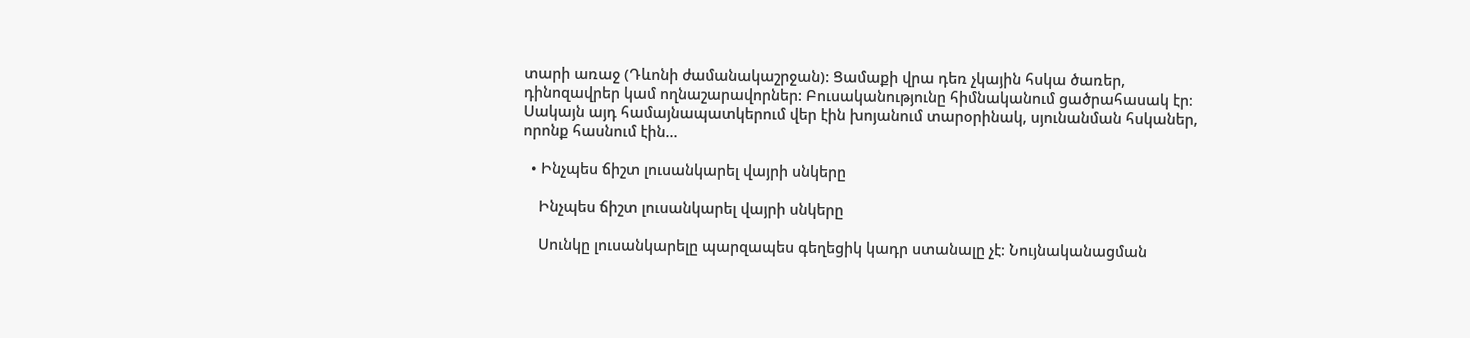տարի առաջ (Դևոնի ժամանակաշրջան): Ցամաքի վրա դեռ չկային հսկա ծառեր, դինոզավրեր կամ ողնաշարավորներ: Բուսականությունը հիմնականում ցածրահասակ էր։ Սակայն այդ համայնապատկերում վեր էին խոյանում տարօրինակ, սյունանման հսկաներ, որոնք հասնում էին…

  • Ինչպես ճիշտ լուսանկարել վայրի սնկերը

    Ինչպես ճիշտ լուսանկարել վայրի սնկերը

    Սունկը լուսանկարելը պարզապես գեղեցիկ կադր ստանալը չէ։ Նույնականացման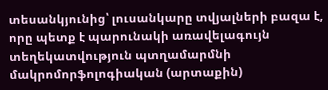տեսանկյունից՝ լուսանկարը տվյալների բազա է, որը պետք է պարունակի առավելագույն տեղեկատվություն պտղամարմնի մակրոմորֆոլոգիական (արտաքին)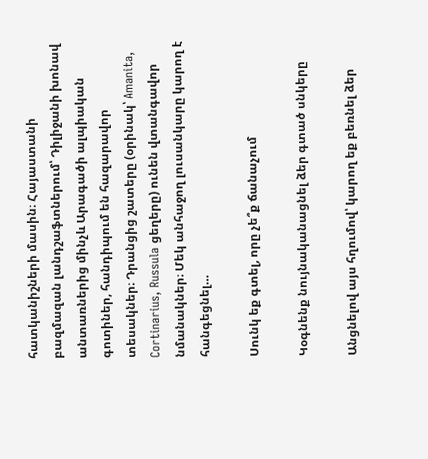հատկանիշների մասին։ Հայաստանի բազմազան լանդշաֆտներում՝ Դիլիջանի խոնավ անտառներից մինչև Արագածի ալպիական գոտիներ, հանդիպում են հազարավոր տեսակներ։ Դրանցից շատերը (օրինակ՝ Amanita, Cortinarius, Russula ցեղերը) ունեն վտանգավոր նմանակներ։ Մեկ անհաջող լուսանկարը կարող է հանգեցնել…

Սունկ եք գտել, որը չե՞ք ճանաչում

Կօգնենք նույնականացնել ձեր գտած սնկերը

Անցնելով այս հղումով՝ կարող եք բեռնել ձեր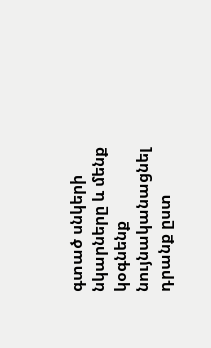գտած սնկերի նկարները և մենք կօգնենք նույնականացնել դրանք ըստ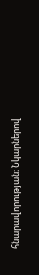հնարավորության։ Նկարներով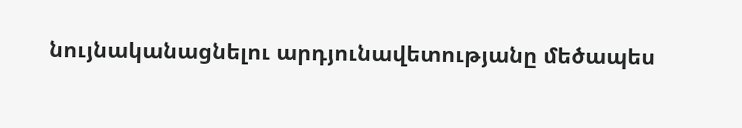նույնականացնելու արդյունավետությանը մեծապես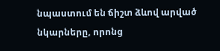նպաստում են ճիշտ ձևով արված նկարները, որոնց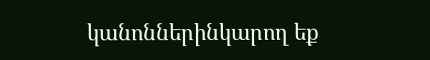կանոններինկարող եք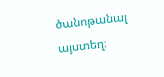ծանոթանալ այստեղ։